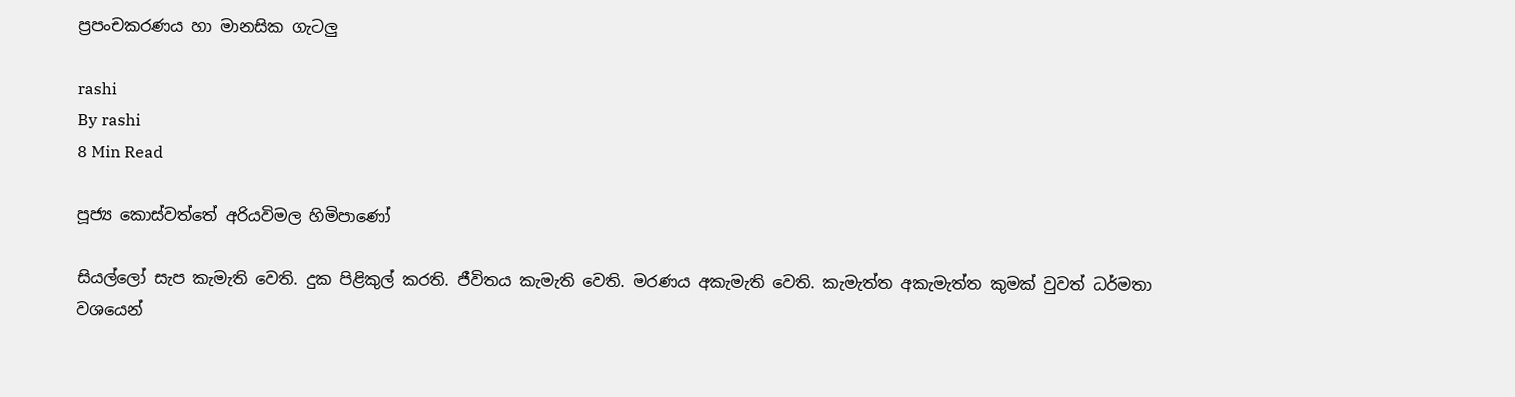ප්‍රපංචකරණය හා මානසික ගැටලු

rashi
By rashi
8 Min Read

පූජ්‍ය කොස්වත්තේ අරියවිමල හිමිපාණෝ

සියල්ලෝ සැප කැමැති වෙති. දුක පිළිකුල් කරති. ජීවිතය කැමැති වෙති. මරණය අකැමැති වෙති. කැමැත්ත අකැමැත්ත කුමක් වුවත් ධර්මතා වශයෙන්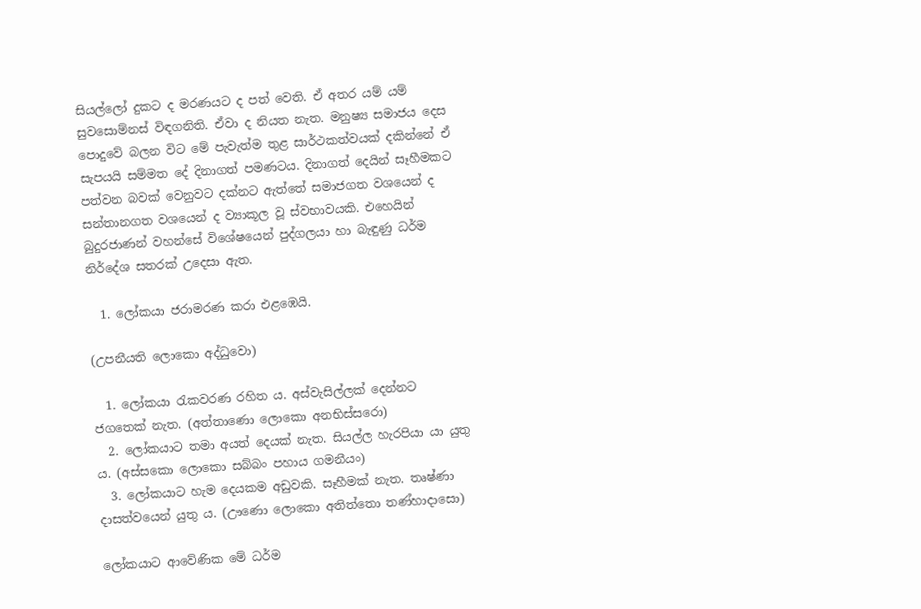සියල්ලෝ දුකට ද මරණයට ද පත් වෙති. ඒ අතර යම් යම් සුවසොම්නස් විඳගනිති. ඒවා ද නියත නැත. මනුෂ්‍ය සමාජය දෙස පොදුවේ බලන විට මේ පැවැත්ම තුළ සාර්ථකත්වයක් දකින්නේ ඒ සැපයයි සම්මත දේ දිනාගත් පමණටය. දිනාගත් දෙයින් සෑහීමකට පත්වන බවක් වෙනුවට දක්නට ඇත්තේ සමාජගත වශයෙන් ද සන්තානගත වශයෙන් ද ව්‍යාකූල වූ ස්වභාවයකි. එහෙයින් බුදුරජාණන් වහන්සේ විශේෂයෙන් පුද්ගලයා හා බැඳුණු ධර්ම නිර්දේශ සතරක් උදෙසා ඇත.

  1. ලෝකයා ජරාමරණ කරා එළඹෙයි.

(උපනීයති ලොකො අද්ධුවො)

  1. ලෝකයා රැකවරණ රහිත ය. අස්වැසිල්ලක් දෙන්නට ජගතෙක් නැත. (අත්තාණො ලොකො අනභිස්සරො)
  2. ලෝකයාට තමා අයත් දෙයක් නැත. සියල්ල හැරපියා යා යුතු ය. (අස්සකො ලොකො සබ්බං පහාය ගමනීයං)
  3. ලෝකයාට හැම දෙයකම අඩුවකි. සෑහීමක් නැත. තෘෂ්ණා දාසත්වයෙන් යුතු ය. (ඌණො ලොකො අතිත්තො තණ්හාදාසො)

ලෝකයාට ආවේණික මේ ධර්ම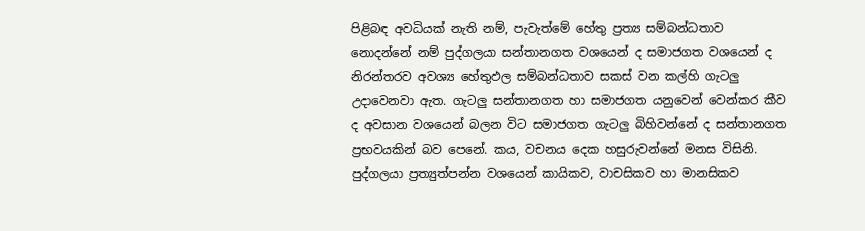පිළිබඳ අවධියක් නැති නම්, පැවැත්මේ හේතු ප්‍රත්‍ය සම්බන්ධතාව නොදන්නේ නම් පුද්ගලයා සන්තානගත වශයෙන් ද සමාජගත වශයෙන් ද නිරන්තරව අවශ්‍ය හේතුඵල සම්බන්ධතාව සකස් වන කල්හි ගැටලු උදාවෙනවා ඇත. ගැටලු සන්තානගත හා සමාජගත යනුවෙන් වෙන්කර කීව ද අවසාන වශයෙන් බලන විට සමාජගත ගැටලු බිහිවන්නේ ද සන්තානගත ප්‍රභවයකින් බව පෙනේ. කය, වචනය දෙක හසුරුවන්නේ මනස විසිනි. පුද්ගලයා ප්‍රත්‍යුත්පන්න වශයෙන් කායිකව, වාචසිකව හා මානසිකව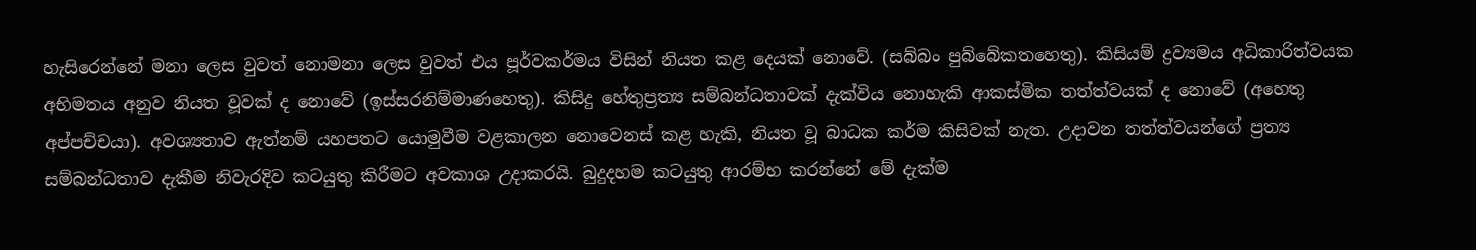හැසිරෙන්නේ මනා ලෙස වුවත් නොමනා ලෙස වුවත් එය පූර්වකර්මය විසින් නියත කළ දෙයක් නොවේ. (සබ්බං පුබ්බේකතහෙතු). කිසියම් ද්‍රව්‍යමය අධිකාරිත්වයක අභිමතය අනුව නියත වූවක් ද නොවේ (ඉස්සරනිම්මාණහෙතු). කිසිදු හේතුප්‍රත්‍ය සම්බන්ධතාවක් දැක්විය නොහැකි ආකස්මික තත්ත්වයක් ද නොවේ (අහෙතු අප්පච්චයා). අවශ්‍යතාව ඇත්නම් යහපතට යොමුවීම වළකාලන නොවෙනස් කළ හැකි, නියත වූ බාධක කර්ම කිසිවක් නැත. උදාවන තත්ත්වයන්ගේ ප්‍රත්‍ය සම්බන්ධතාව දැකීම නිවැරදිව කටයුතු කිරීමට අවකාශ උදාකරයි. බුදුදහම කටයුතු ආරම්භ කරන්නේ මේ දැක්ම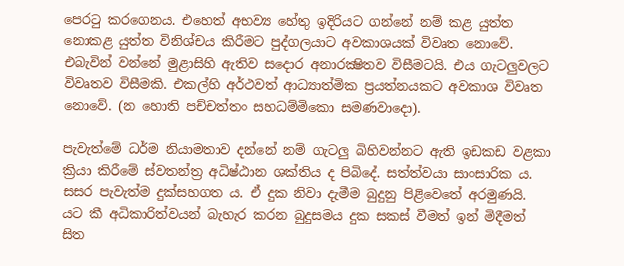පෙරටු කරගෙනය. එහෙත් අභව්‍ය හේතු ඉදිරියට ගන්නේ නම් කළ යුත්ත නොකළ යුත්ත විනිශ්චය කිරීමට පුද්ගලයාට අවකාශයක් විවෘත නොවේ. එබැවින් වන්නේ මුළාසිහි ඇතිව සදොර අනාරක්‍ෂිතව විසීමටයි. එය ගැටලුවලට විවෘතව විසීමකි. එකල්හි අර්ථවත් ආධ්‍යාත්මික ප්‍රයත්නයකට අවකාශ විවෘත නොවේ. (න හොති පච්චත්තං සහධම්මිකො සමණවාදො).

පැවැත්මේ ධර්ම නියාමතාව දන්නේ නම් ගැටලු බිහිවන්නට ඇති ඉඩකඩ වළකා ක්‍රියා කිරීමේ ස්වතන්ත්‍ර අධිෂ්ඨාන ශක්තිය ද පිබිදේ. සත්ත්වයා සාංසාරික ය. සසර පැවැත්ම දුක්සහගත ය. ඒ දුක නිවා දැමීම බුදුනු පිළිවෙතේ අරමුණයි. යට කී අධිකාරිත්වයන් බැහැර කරන බුදුසමය දුක සකස් වීමත් ඉන් මිදීමත් සිත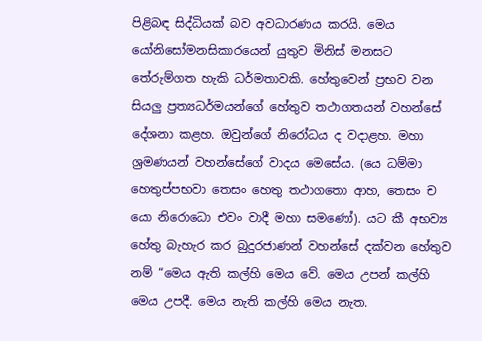පිළිබඳ සිද්ධියක් බව අවධාරණය කරයි. මෙය යෝනිසෝමනසිකාරයෙන් යුතුව මිනිස් මනසට තේරුම්ගත හැකි ධර්මතාවකි. හේතුවෙන් ප්‍රභව වන සියලු ප්‍රත්‍යධර්මයන්ගේ හේතුව තථාගතයන් වහන්සේ දේශනා කළහ. ඔවුන්ගේ නිරෝධය ද වදාළහ. මහා ශ්‍රමණයන් වහන්සේගේ වාදය මෙසේය. (යෙ ධම්මා හෙතුප්පභවා තෙසං හෙතු තථාගතො ආහ, තෙසං ච යො නිරොධො එවං වාදී මහා සමණෝ). යට කී අභව්‍ය හේතු බැහැර කර බුදුරජාණන් වහන්සේ දක්වන හේතුව නම් “මෙය ඇති කල්හි මෙය වේ. මෙය උපන් කල්හි මෙය උපදී. මෙය නැති කල්හි මෙය නැත.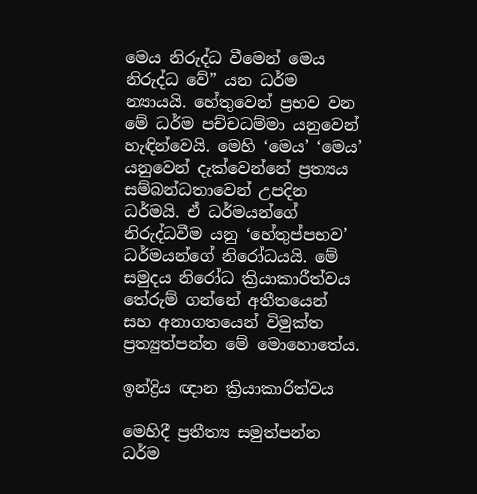මෙය නිරුද්ධ වීමෙන් මෙය නිරුද්ධ වේ” යන ධර්ම න්‍යායයි. හේතුවෙන් ප්‍රභව වන මේ ධර්ම පච්චධම්මා යනුවෙන් හැඳින්වෙයි. මෙහි ‘මෙය’ ‘මෙය’ යනුවෙන් දැක්වෙන්නේ ප්‍රත්‍යය සම්බන්ධතාවෙන් උපදින ධර්මයි. ඒ ධර්මයන්ගේ නිරුද්ධවීම යනු ‘හේතුප්පභව’ ධර්මයන්ගේ නිරෝධයයි. මේ සමුදය නිරෝධ ක්‍රියාකාරීත්වය තේරුම් ගන්නේ අතීතයෙන් සහ අනාගතයෙන් විමුක්ත ප්‍රත්‍යුත්පන්න මේ මොහොතේය.

ඉන්ද්‍රිය ඥාන ක්‍රියාකාරිත්වය

මෙහිදී ප්‍රතීත්‍ය සමුත්පන්න ධර්ම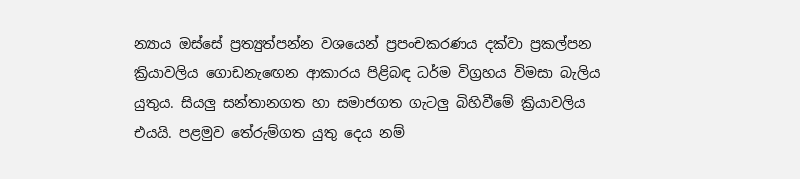න්‍යාය ඔස්සේ ප්‍රත්‍යුත්පන්න වශයෙන් ප්‍රපංචකරණය දක්වා ප්‍රකල්පන ක්‍රියාවලිය ගොඩනැඟෙන ආකාරය පිළිබඳ ධර්ම විග්‍රහය විමසා බැලිය යුතුය. සියලු සන්තානගත හා සමාජගත ගැටලු බිහිවීමේ ක්‍රියාවලිය එයයි. පළමුව තේරුම්ගත යුතු දෙය නම්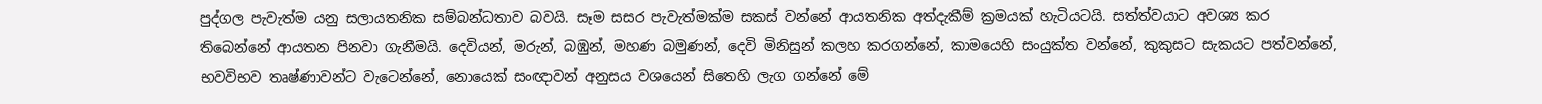පුද්ගල පැවැත්ම යනු සලායතනික සම්බන්ධතාව බවයි. සෑම සසර පැවැත්මක්ම සකස් වන්නේ ආයතනික අත්දැකීම් ක්‍රමයක් හැටියටයි. සත්ත්වයාට අවශ්‍ය කර තිබෙන්නේ ආයතන පිනවා ගැනීමයි. දෙවියන්, මරුන්, බඹුන්, මහණ බමුණන්, දෙවි මිනිසුන් කලහ කරගන්නේ, කාමයෙහි සංයුක්ත වන්නේ, කුකුසට සැකයට පත්වන්නේ, භවවිභව තෘෂ්ණාවන්ට වැටෙන්නේ, නොයෙක් සංඥාවන් අනුසය වශයෙන් සිතෙහි ලැග ගන්නේ මේ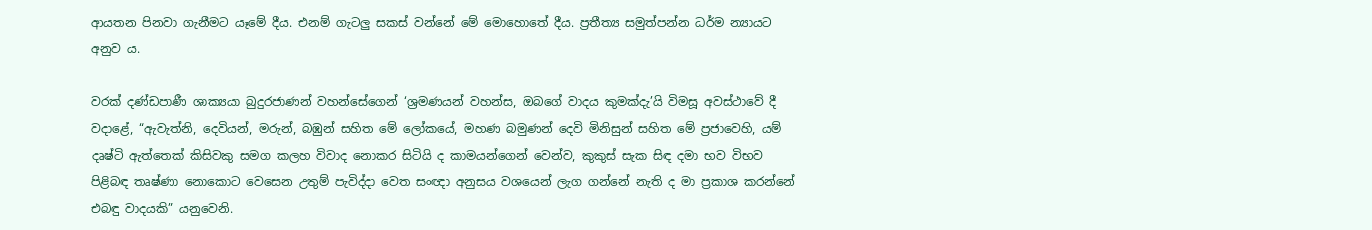ආයතන පිනවා ගැනීමට යෑමේ දීය. එනම් ගැටලු සකස් වන්නේ මේ මොහොතේ දීය. ප්‍රතීත්‍ය සමුත්පන්න ධර්ම න්‍යායට අනුව ය.

වරක් දණ්ඩපාණී ශාක්‍යයා බුදුරජාණන් වහන්සේගෙන් ‘ශ්‍රමණයන් වහන්ස, ඔබගේ වාදය කුමක්දැ’යි විමසූ අවස්ථාවේ දී වදාළේ, “ඇවැත්නි, දෙවියන්, මරුන්, බඹුන් සහිත මේ ලෝකයේ, මහණ බමුණන් දෙවි මිනිසුන් සහිත මේ ප්‍රජාවෙහි, යම් දෘෂ්ටි ඇත්තෙක් කිසිවකු සමග කලහ විවාද නොකර සිටියි ද කාමයන්ගෙන් වෙන්ව, කුකුස් සැක සිඳ දමා භව විභව පිළිබඳ තෘෂ්ණා නොකොට වෙසෙන උතුම් පැවිද්දා වෙත සංඥා අනුසය වශයෙන් ලැග ගන්නේ නැති ද මා ප්‍රකාශ කරන්නේ එබඳු වාදයකි” යනුවෙනි.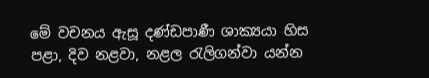මේ වචනය ඇසූ දණ්ඩපාණී ශාක්‍යයා හිස පළා, දිව නළවා, නළල රැලිගන්වා යන්න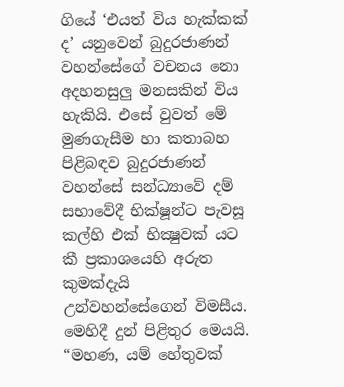ගියේ ‘එයත් විය හැක්කක් ද’ යනුවෙන් බුදුරජාණන් වහන්සේගේ වචනය නො අදහනසුලු මනසකින් විය හැකියි. එසේ වුවත් මේ මුණගැසීම හා කතාබහ පිළිබඳව බුදුරජාණන් වහන්සේ සන්ධ්‍යාවේ දම් සභාවේදී භික්ෂූන්ට පැවසූ කල්හි එක් භික්‍ෂුවක් යට කී ප්‍රකාශයෙහි අරුත කුමක්දැයි උන්වහන්සේගෙන් විමසීය. මෙහිදී දුන් පිළිතුර මෙයයි. “මහණ, යම් හේතුවක්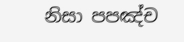නිසා පපඤ්ච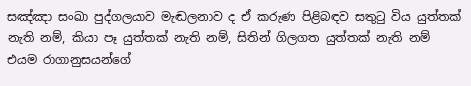සඤ්ඤා සංඛා පුද්ගලයාව මැඬලනාව ද ඒ කරුණ පිළිබඳව සතුටු විය යුත්තක් නැති නම්, කියා පෑ යුත්තක් නැති නම්, සිතින් ගිලගත යුත්තක් නැති නම් එයම රාගානුසයන්ගේ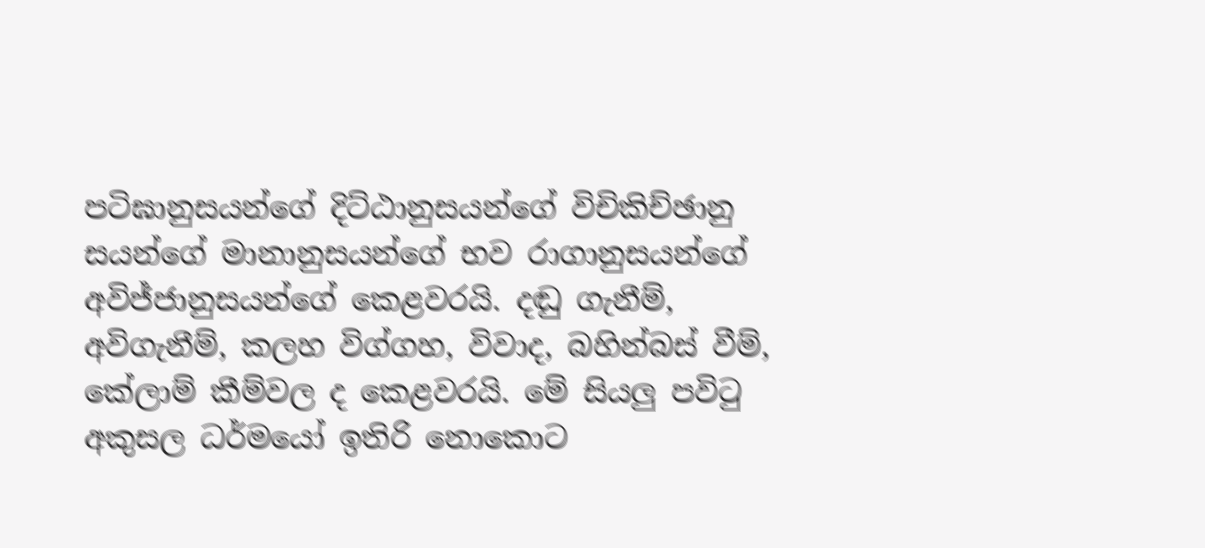පටිඝානුසයන්ගේ දිට්ඨානුසයන්ගේ විචිකිච්ඡානු සයන්ගේ මානානුසයන්ගේ භව රාගානුසයන්ගේ අවිජ්ජානුසයන්ගේ කෙළවරයි. දඬු ගැනීම්, අවිගැනීම්, කලහ විග්ගහ, විවාද, බහින්බස් වීම්, කේලාම් කීම්වල ද කෙළවරයි. මේ සියලු පවිටු අකුසල ධර්මයෝ ඉතිරි නොකොට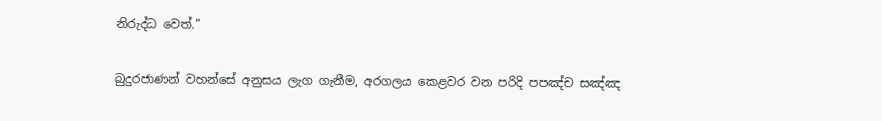නිරුද්ධ වෙත්.”

බුදුරජාණන් වහන්සේ අනුසය ලැග ගැනීම, අරගලය කෙළවර වන පරිදි පපඤ්ච සඤ්ඤ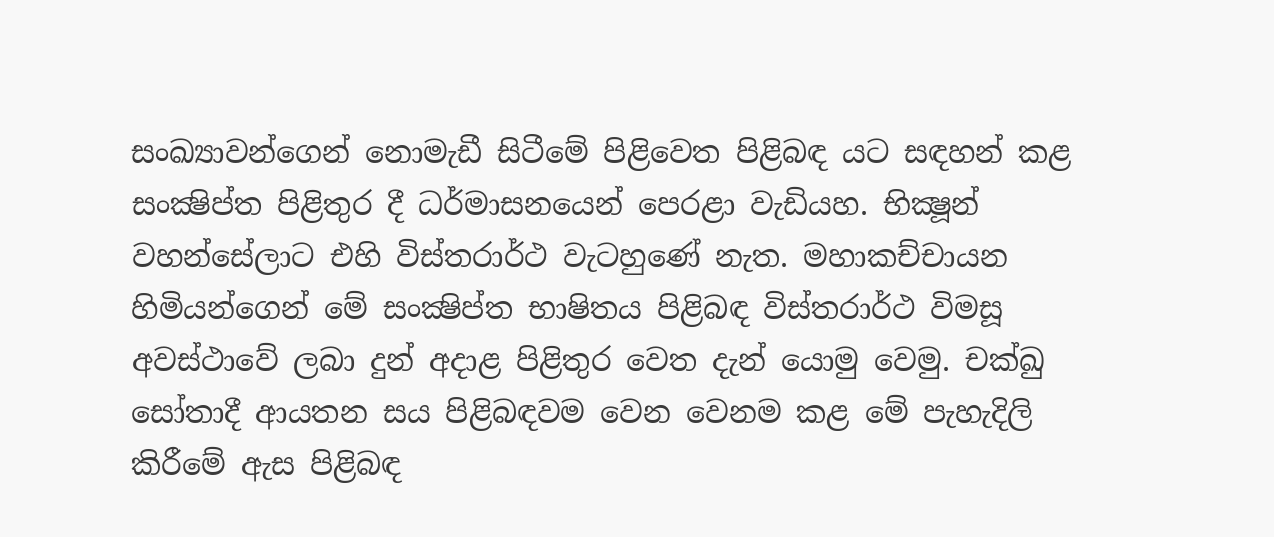සංඛ්‍යාවන්ගෙන් නොමැඩී සිටීමේ පිළිවෙත පිළිබඳ යට සඳහන් කළ සංක්‍ෂිප්ත පිළිතුර දී ධර්මාසනයෙන් පෙරළා වැඩියහ. භික්‍ෂූන් වහන්සේලාට එහි විස්තරාර්ථ වැටහුණේ නැත. මහාකච්චායන හිමියන්ගෙන් මේ සංක්‍ෂිප්ත භාෂිතය පිළිබඳ විස්තරාර්ථ විමසූ අවස්ථාවේ ලබා දුන් අදාළ පිළිතුර වෙත දැන් යොමු වෙමු. චක්ඛු සෝතාදී ආයතන සය පිළිබඳවම වෙන වෙනම කළ මේ පැහැදිලි කිරීමේ ඇස පිළිබඳ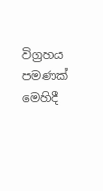විග්‍රහය පමණක් මෙහිදී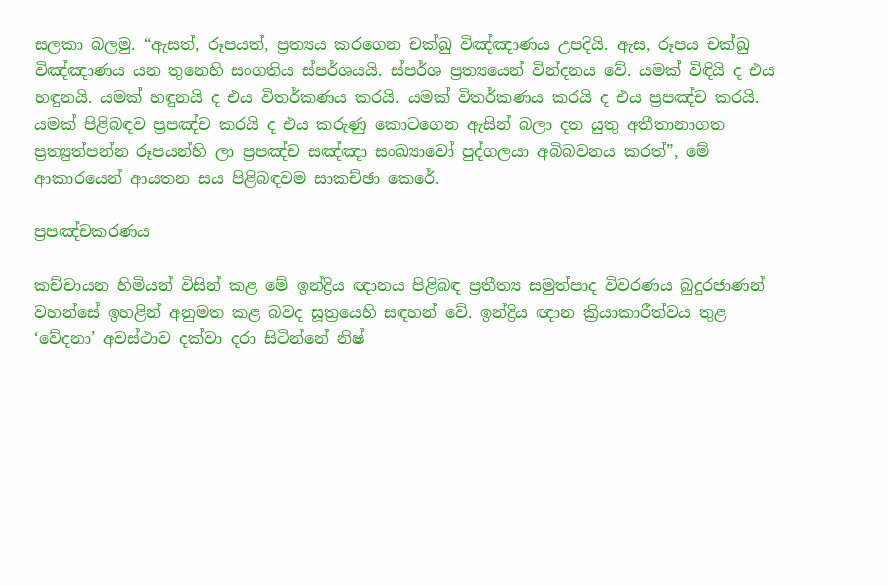සලකා බලමු. “ඇසත්, රූපයත්, ප්‍රත්‍යය කරගෙන චක්ඛු විඤ්ඤාණය උපදියි. ඇස, රූපය චක්ඛු විඤ්ඤාණය යන තුනෙහි සංගතිය ස්පර්ශයයි. ස්පර්ශ ප්‍රත්‍යයෙන් වින්දනය වේ. යමක් විඳියි ද එය හඳුනයි. යමක් හඳුනයි ද එය විතර්කණය කරයි. යමක් විතර්කණය කරයි ද එය ප්‍රපඤ්ච කරයි. යමක් පිළිබඳව ප්‍රපඤ්ච කරයි ද එය කරුණු කොටගෙන ඇසින් බලා දත යුතු අතීතානාගත ප්‍රත්‍යුත්පන්න රූපයන්හි ලා ප්‍රපඤ්ච සඤ්ඤා සංඛ්‍යාවෝ පුද්ගලයා අබිබවනය කරත්”, මේ ආකාරයෙන් ආයතන සය පිළිබඳවම සාකච්ඡා කෙරේ.

ප්‍රපඤ්චකරණය

කච්චායන හිමියන් විසින් කළ මේ ඉන්ද්‍රිය ඥානය පිළිබඳ ප්‍රතීත්‍ය සමුත්පාද විවරණය බුදුරජාණන් වහන්සේ ඉහළින් අනුමත කළ බවද සූත්‍රයෙහි සඳහන් වේ. ඉන්ද්‍රිය ඥාන ක්‍රියාකාරීත්වය තුළ ‘වේදනා’ අවස්ථාව දක්වා දරා සිටින්නේ නිෂ්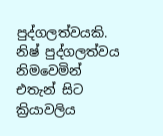පුද්ගලත්වයකි. නිෂ් පුද්ගලත්වය නිමවෙමින් එතැන් සිට ක්‍රියාවලිය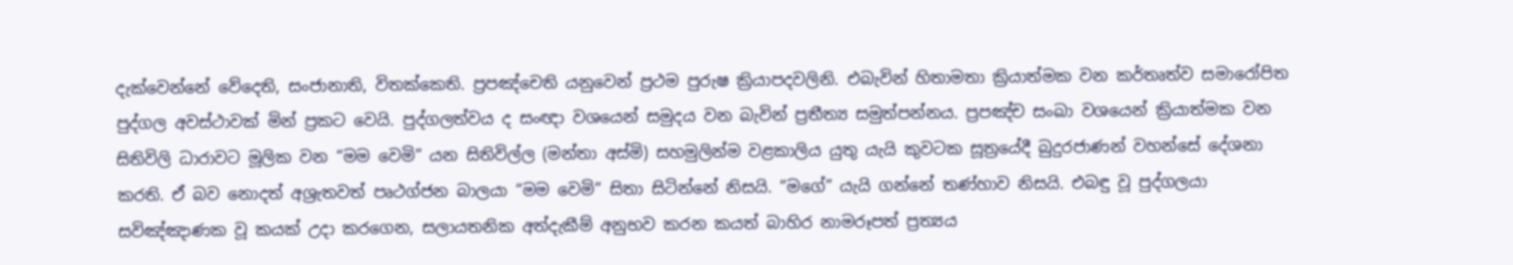දැක්වෙන්නේ වේදෙති, සංජානාති, විතක්කෙති. ප්‍රපඤ්චෙති යනුවෙන් ප්‍රථම පුරුෂ ක්‍රියාපදවලිනි. එබැවින් හිතාමතා ක්‍රියාත්මක වන කර්තෘත්ව සමාරෝපිත පුද්ගල අවස්ථාවක් මින් ප්‍රකට වෙයි. පුද්ගලත්වය ද සංඥා වශයෙන් සමුදය වන බැවින් ප්‍රතීත්‍ය සමුත්පන්නය. ප්‍රපඤ්ච සංඛා වශයෙන් ක්‍රියාත්මක වන සිතිවිලි ධාරාවට මූලික වන “මම වෙමි” යන සිතිවිල්ල (මන්තා අස්මි) සහමුලින්ම වළකාලිය යුතු යැයි කුවටක සූත්‍රයේදී බුදුරජාණන් වහන්සේ දේශනා කරති. ඒ බව නොදත් අශ්‍රැතවත් පෘථග්ජන බාලයා “මම වෙමි” සිතා සිටින්නේ නිසයි. “මගේ” යැයි ගන්නේ තණ්හාව නිසයි. එබඳු වූ පුද්ගලයා සවිඤ්ඤාණක වූ කයක් උදා කරගෙන, සලායතනික අත්දැකීම් අනුභව කරන කයත් බාහිර නාමරූපත් ප්‍රත්‍යය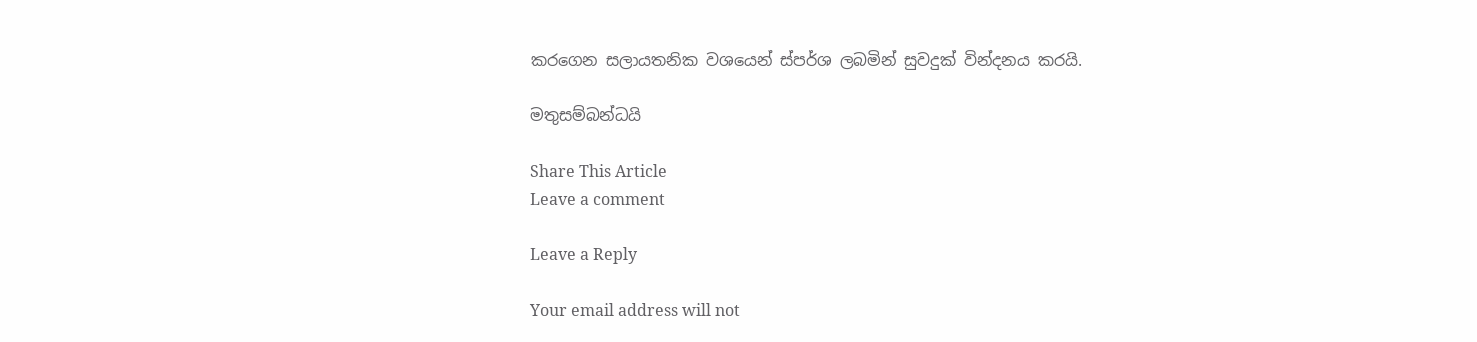කරගෙන සලායතනික වශයෙන් ස්පර්ශ ලබමින් සුවදුක් වින්දනය කරයි.

මතුසම්බන්ධයි

Share This Article
Leave a comment

Leave a Reply

Your email address will not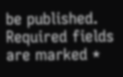be published. Required fields are marked *